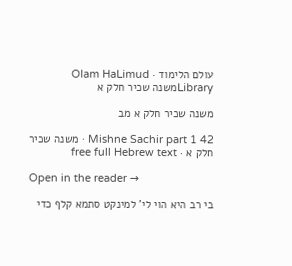עולם הלימוד · Olam HaLimud
Libraryמשנה שכיר חלק א

משנה שכיר חלק א מב

Mishne Sachir part 1 42 · משנה שכיר חלק א · free full Hebrew text

Open in the reader →

בי רב היא הוי לי' למינקט סתמא קלף כדי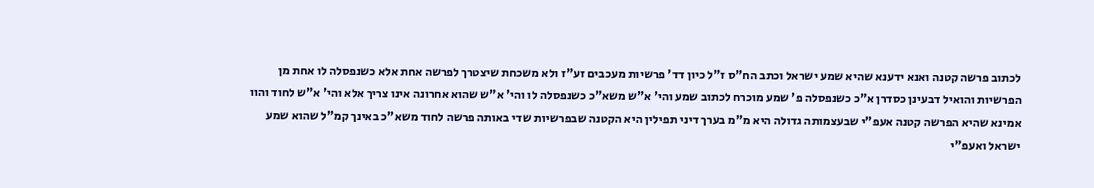לכתוב פרשה קטנה ואנא ידענא שהיא שמע ישראל וכתב הח"ס ז"ל כיון דד' פרשיות מעכבים זע"ז ולא משכחת שיצטרך לפרשה אחת אלא כשנפסלה לו אחת מן הפרשיות והואיל דבעינן כסדרן א"כ כשנפסלה פ' שמע מוכרח לכתוב שמע והי' א"ש משא"כ כשנפסלה לו והי' א"ש שהוא אחרונה אינו צריך אלא והי' א"ש לחוד והוו אמינא שהיא הפרשה קטנה אעפ"י שבעצמותה גדולה היא מ"מ בערך דיני תפילין היא הקטנה שבפרשיות שדי באותה פרשה לחוד משא"כ באינך קמ"ל שהוא שמע ישראל ואעפ"י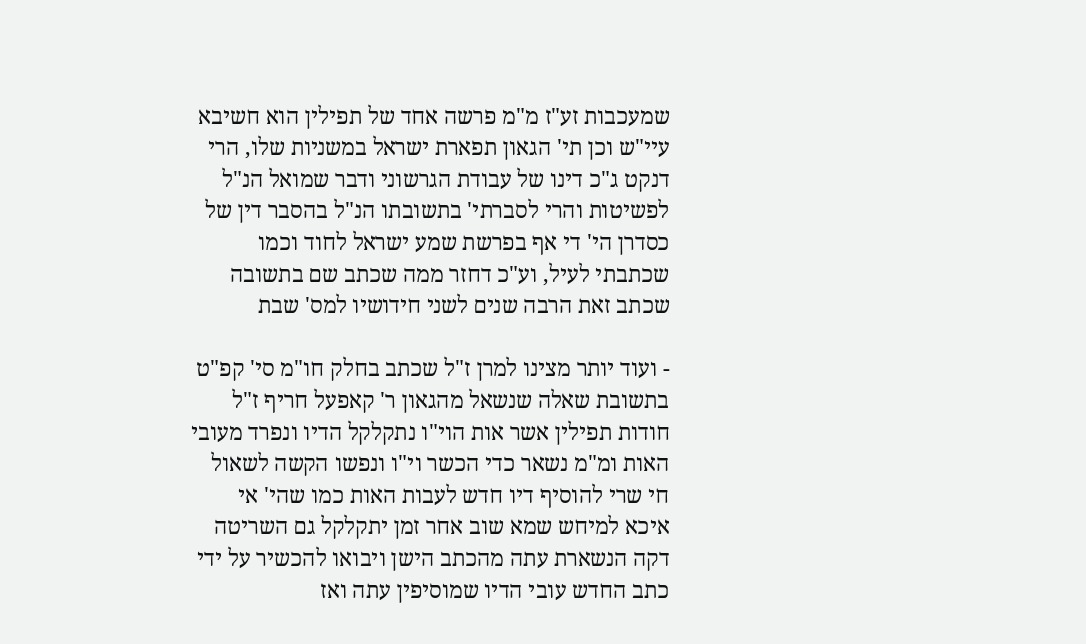שמעכבות זע"ז מ"מ פרשה אחד של תפילין הוא חשיבא עיי"ש וכן תי' הגאון תפארת ישראל במשניות שלו, הרי דנקט ג"כ דינו של עבודת הגרשוני ודבר שמואל הנ"ל לפשיטות והרי לסברתי' בתשובתו הנ"ל בהסבר דין של כסדרן הי' די אף בפרשת שמע ישראל לחוד וכמו שכתבתי לעיל, וע"כ דחזר ממה שכתב שם בתשובה שכתב זאת הרבה שנים לשני חידושיו למס' שבת

- ועוד יותר מצינו למרן ז"ל שכתב בחלק חו"מ סי' קפ"ט בתשובת שאלה שנשאל מהגאון ר' קאפעל חריף ז"ל חודות תפילין אשר אות הוי"ו נתקלקל הדיו ונפרד מעובי האות ומ"מ נשאר כדי הכשר וי"ו ונפשו הקשה לשאול חי שרי להוסיף דיו חדש לעבות האות כמו שהי' אי איכא למיחש שמא שוב אחר זמן יתקלקל גם השריטה דקה הנשארת עתה מהכתב הישן ויבואו להכשיר על ידי כתב החדש עובי הדיו שמוסיפין עתה ואז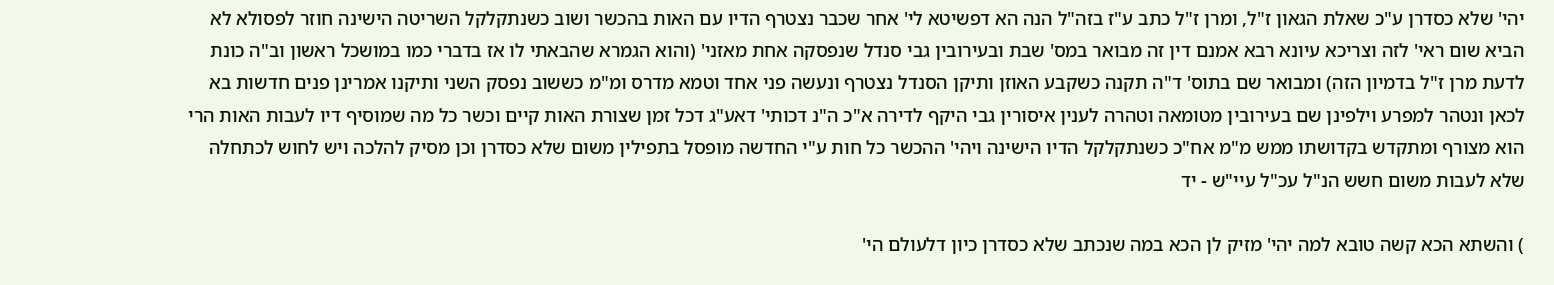יהי' שלא כסדרן ע"כ שאלת הגאון ז"ל, ומרן ז"ל כתב ע"ז בזה"ל הנה הא דפשיטא לי' אחר שכבר נצטרף הדיו עם האות בהכשר ושוב כשנתקלקל השריטה הישינה חוזר לפסולא לא הביא שום ראי' לזה וצריכא עיונא רבא אמנם דין זה מבואר במס' שבת ובעירובין גבי סנדל שנפסקה אחת מאזני' (והוא הגמרא שהבאתי לו אז בדברי כמו במושכל ראשון וב"ה כונת לדעת מרן ז"ל בדמיון הזה) ומבואר שם בתוס' ד"ה תקנה כשקבע האוזן ותיקן הסנדל נצטרף ונעשה פני אחד וטמא מדרס ומ"מ כששוב נפסק השני ותיקנו אמרינן פנים חדשות בא לכאן ונטהר למפרע וילפינן שם בעירובין מטומאה וטהרה לענין איסורין גבי היקף לדירה א"כ ה"נ דכותי' דאע"ג דכל זמן שצורת האות קיים וכשר כל מה שמוסיף דיו לעבות האות הרי הוא מצורף ומתקדש בקדושתו ממש מ"מ אח"כ כשנתקלקל הדיו הישינה ויהי' ההכשר כל חות ע"י החדשה מופסל בתפילין משום שלא כסדרן וכן מסיק להלכה ויש לחוש לכתחלה שלא לעבות משום חשש הנ"ל עכ"ל עיי"ש - יד

) והשתא הכא קשה טובא למה יהי' מזיק לן הכא במה שנכתב שלא כסדרן כיון דלעולם הי'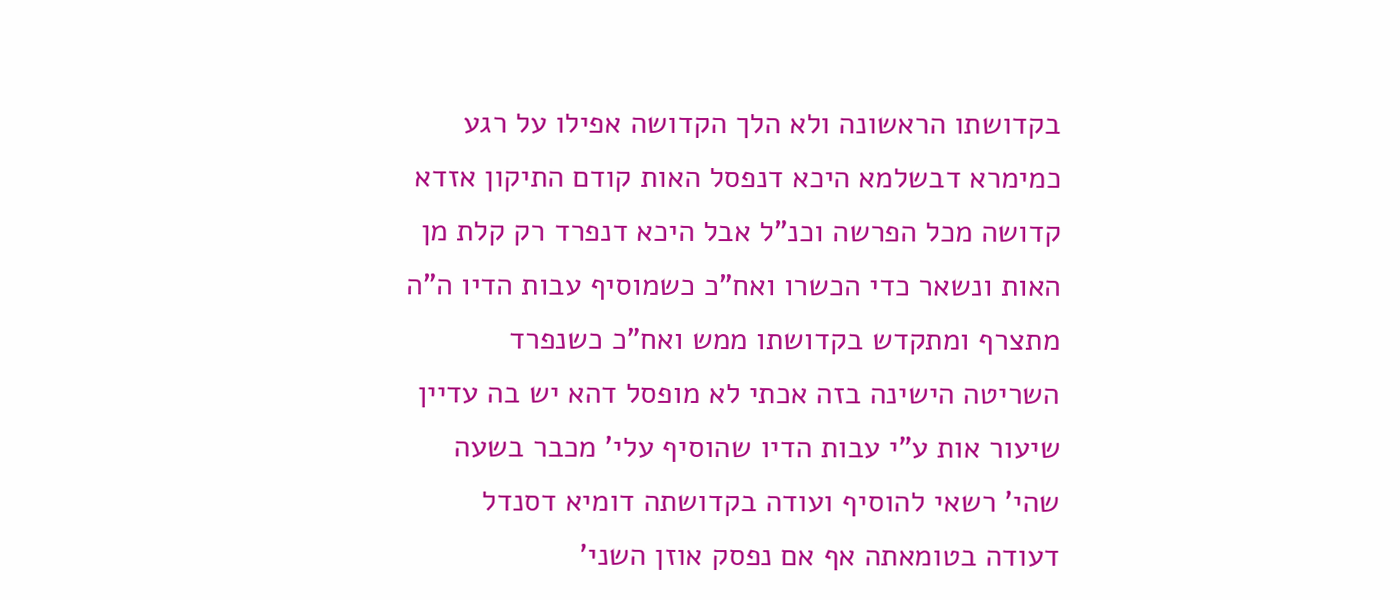בקדושתו הראשונה ולא הלך הקדושה אפילו על רגע כמימרא דבשלמא היכא דנפסל האות קודם התיקון אזדא קדושה מכל הפרשה וכנ"ל אבל היכא דנפרד רק קלת מן האות ונשאר כדי הכשרו ואח"כ כשמוסיף עבות הדיו ה"ה מתצרף ומתקדש בקדושתו ממש ואח"כ כשנפרד השריטה הישינה בזה אכתי לא מופסל דהא יש בה עדיין שיעור אות ע"י עבות הדיו שהוסיף עלי' מכבר בשעה שהי' רשאי להוסיף ועודה בקדושתה דומיא דסנדל דעודה בטומאתה אף אם נפסק אוזן השני'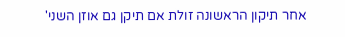אחר תיקון הראשונה זולת אם תיקן גם אוזן השני'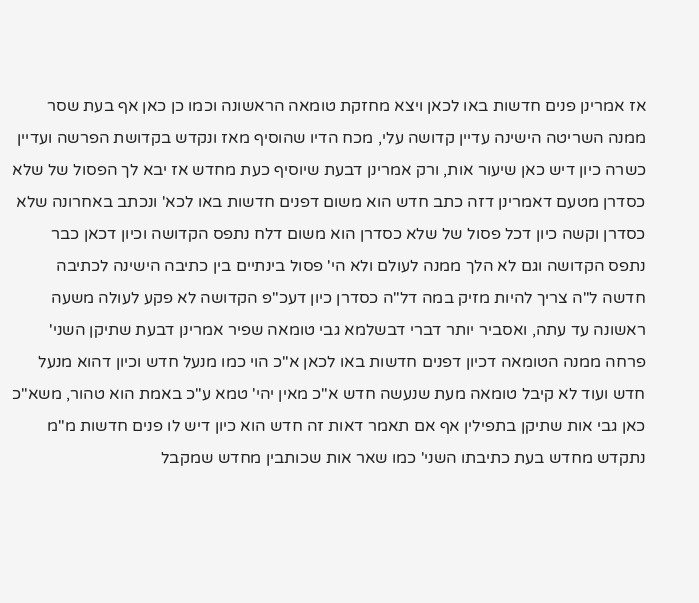אז אמרינן פנים חדשות באו לכאן ויצא מחזקת טומאה הראשונה וכמו כן כאן אף בעת שסר ממנה השריטה הישינה עדיין קדושה עלי, מכח הדיו שהוסיף מאז ונקדש בקדושת הפרשה ועדיין כשרה כיון דיש כאן שיעור אות, ורק אמרינן דבעת שיוסיף כעת מחדש אז יבא לך הפסול של שלא כסדרן מטעם דאמרינן דזה כתב חדש הוא משום דפנים חדשות באו לכא' ונכתב באחרונה שלא כסדרן וקשה כיון דכל פסול של שלא כסדרן הוא משום דלח נתפס הקדושה וכיון דכאן כבר נתפס הקדושה וגם לא הלך ממנה לעולם ולא הי' פסול בינתיים בין כתיבה הישינה לכתיבה חדשה ל"ה צריך להיות מזיק במה דל"ה כסדרן כיון דעכ"פ הקדושה לא פקע לעולה משעה ראשונה עד עתה, ואסביר יותר דברי דבשלמא גבי טומאה שפיר אמרינן דבעת שתיקן השני' פרחה ממנה הטומאה דכיון דפנים חדשות באו לכאן א"כ הוי כמו מנעל חדש וכיון דהוא מנעל חדש ועוד לא קיבל טומאה מעת שנעשה חדש א"כ מאין יהי' טמא ע"כ באמת הוא טהור, משא"כ כאן גבי אות שתיקן בתפילין אף אם תאמר דאות זה חדש הוא כיון דיש לו פנים חדשות מ"מ נתקדש מחדש בעת כתיבתו השני' כמו שאר אות שכותבין מחדש שמקבל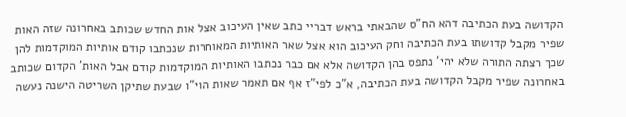הקדושה בעת הכתיבה דהא הח"ס שהבאתי בראש דבריי כתב שאין העיכוב אצל אות החדש שכותב באחרונה שזה האות שפיר מקבל קדושתו בעת הכתיבה וחק העיכוב הוא אצל שאר האותיות המאוחרות שנכתבו קודם אותיות המוקדמות להן שכך רצתה התורה שלא יהי' נתפס בהן הקדושה אלא אם כבר נכתבו האותיות המוקדמות קודם אבל האות' הקדום שכותב באחרונה שפיר מקבל הקדושה בעת הכתיבה, א"כ לפי"ז אף אם תאמר שאות הוי"ו שבעת שתיקן השריטה הישנה נעשה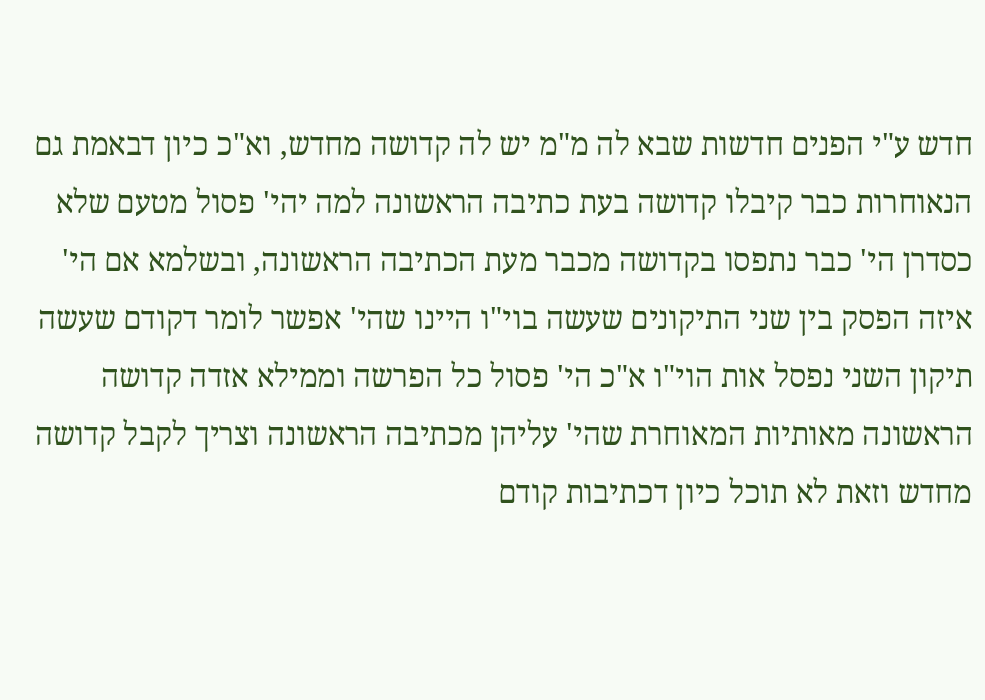חדש ע"י הפנים חדשות שבא לה מ"מ יש לה קדושה מחדש, וא"כ כיון דבאמת גם הנאוחרות כבר קיבלו קדושה בעת כתיבה הראשונה למה יהי' פסול מטעם שלא כסדרן הי' כבר נתפסו בקדושה מכבר מעת הכתיבה הראשונה, ובשלמא אם הי' איזה הפסק בין שני התיקונים שעשה בוי"ו היינו שהי' אפשר לומר דקודם שעשה תיקון השני נפסל אות הוי"ו א"כ הי' פסול כל הפרשה וממילא אזדה קדושה הראשונה מאותיות המאוחרת שהי' עליהן מכתיבה הראשונה וצריך לקבל קדושה מחדש וזאת לא תוכל כיון דכתיבות קודם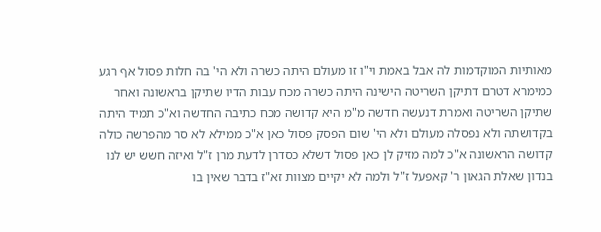מאותיות המוקדמות לה אבל באמת וי"ו זו מעולם היתה כשרה ולא הי' בה חלות פסול אף רגע כמימרא דטרם דתיקן השריטה הישינה היתה כשרה מכח עבות הדיו שתיקן בראשונה ואחר שתיקן השריטה ואמרת דנעשה חדשה מ"מ היא קדושה מכח כתיבה החדשה וא"כ תמיד היתה בקדושתה ולא נפסלה מעולם ולא הי' שום הפסק פסול כאן א"כ ממילא לא סר מהפרשה כולה קדושה הראשונה א"כ למה מזיק לן כאן פסול דשלא כסדרן לדעת מרן ז"ל ואיזה חשש יש לנו בנדון שאלת הגאון ר' קאפעל ז"ל ולמה לא יקיים מצוות זא"ז בדבר שאין בו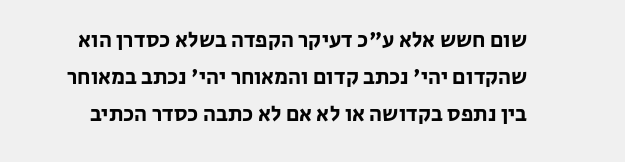שום חשש אלא ע"כ דעיקר הקפדה בשלא כסדרן הוא שהקדום יהי' נכתב קדום והמאוחר יהי' נכתב במאוחר בין נתפס בקדושה או לא אם לא כתבה כסדר הכתיב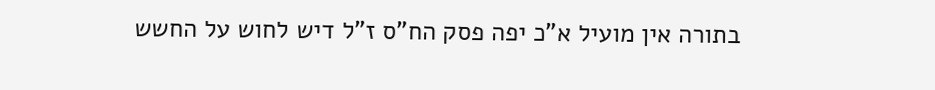בתורה אין מועיל א"כ יפה פסק הח"ס ז"ל דיש לחוש על החשש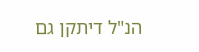הנ"ל דיתקן גם